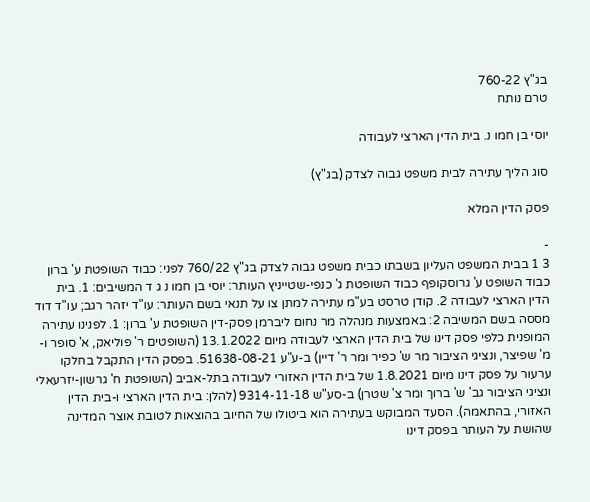בג"ץ 760-22
טרם נותח

יוסי בן חמו נ. בית הדין הארצי לעבודה

סוג הליך עתירה לבית משפט גבוה לצדק (בג"ץ)

פסק הדין המלא

-
3 1 בבית המשפט העליון בשבתו כבית משפט גבוה לצדק בג"ץ 760/22 לפני: כבוד השופטת ע' ברון כבוד השופט ע' גרוסקופף כבוד השופטת ג' כנפי-שטייניץ העותר: יוסי בן חמו נ ג ד המשיבים: 1. בית הדין הארצי לעבודה 2. קודן טרסט בע"מ עתירה למתן צו על תנאי בשם העותר: עו"ד יזהר רגב; עו"ד דוד מססה בשם המשיבה 2: באמצעות מנהלה מר נחום ליברמן פסק-דין השופטת ע' ברון: 1. לפנינו עתירה המופנית כלפי פסק דינו של בית הדין הארצי לעבודה מיום 13.1.2022 (השופטים ר' פוליאק, א' סופר ו-מ' שפיצר, ונציגי הציבור מר ש' כפיר ומר ר' דיין) ב-ע"ע 51638-08-21. בפסק הדין התקבל בחלקו ערעור על פסק דינו מיום 1.8.2021 של בית הדין האזורי לעבודה בתל-אביב (השופטת ח' גרשון-יזרעאלי ונציגי הציבור גב' ש' ברוך ומר צ' שטרן) ב-סע"ש 9314-11-18 (להלן: בית הדין הארצי ו-בית הדין האזורי, בהתאמה). הסעד המבוקש בעתירה הוא ביטולו של החיוב בהוצאות לטובת אוצר המדינה שהושת על העותר בפסק דינו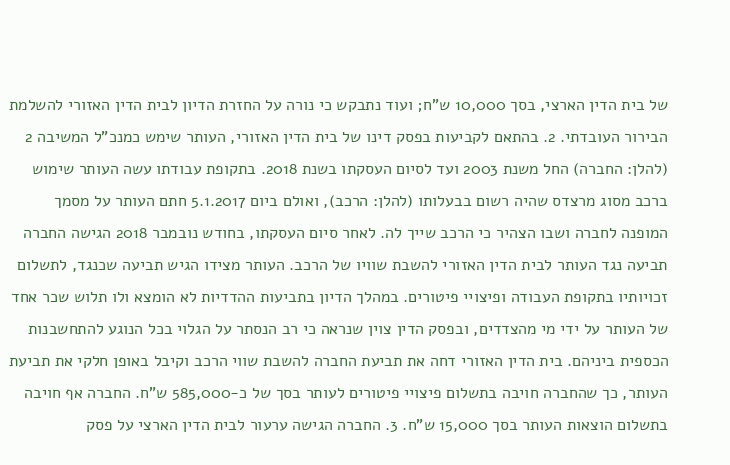של בית הדין הארצי, בסך 10,000 ש"ח; ועוד נתבקש כי נורה על החזרת הדיון לבית הדין האזורי להשלמת הבירור העובדתי. 2. בהתאם לקביעות בפסק דינו של בית הדין האזורי, העותר שימש כמנכ"ל המשיבה 2 (להלן: החברה) החל משנת 2003 ועד לסיום העסקתו בשנת 2018. בתקופת עבודתו עשה העותר שימוש ברכב מסוג מרצדס שהיה רשום בבעלותו (להלן: הרכב), ואולם ביום 5.1.2017 חתם העותר על מסמך המופנה לחברה ושבו הצהיר כי הרכב שייך לה. לאחר סיום העסקתו, בחודש נובמבר 2018 הגישה החברה תביעה נגד העותר לבית הדין האזורי להשבת שוויו של הרכב. העותר מצידו הגיש תביעה שכנגד, לתשלום זכויותיו בתקופת העבודה ופיצויי פיטורים. במהלך הדיון בתביעות ההדדיות לא הומצא ולו תלוש שכר אחד של העותר על ידי מי מהצדדים, ובפסק הדין צוין שנראה כי רב הנסתר על הגלוי בכל הנוגע להתחשבנות הכספית ביניהם. בית הדין האזורי דחה את תביעת החברה להשבת שווי הרכב וקיבל באופן חלקי את תביעת העותר, כך שהחברה חויבה בתשלום פיצויי פיטורים לעותר בסך של כ-585,000 ש"ח. החברה אף חויבה בתשלום הוצאות העותר בסך 15,000 ש"ח. 3. החברה הגישה ערעור לבית הדין הארצי על פסק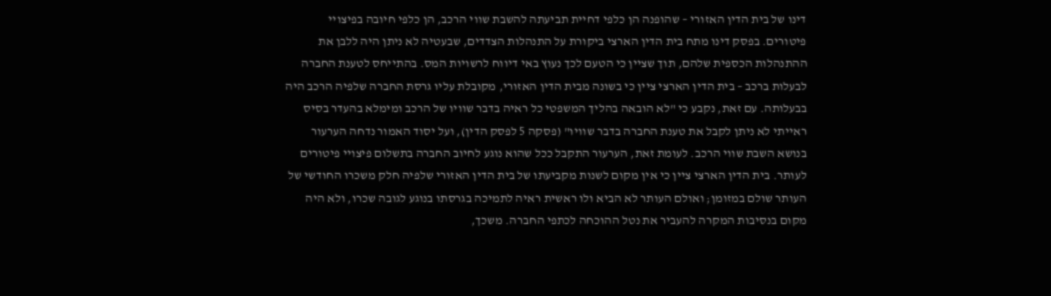דינו של בית הדין האזורי – שהופנה הן כלפי דחיית תביעתה להשבת שווי הרכב, הן כלפי חיובה בפיצויי פיטורים. בפסק דינו מתח בית הדין הארצי ביקורת על התנהלות הצדדים, שבעטיה לא ניתן היה ללבן את ההתנהלות הכספית שלהם, תוך שציין כי הטעם לכך נעוץ באי דיווח לרשויות המס. בהתייחס לטענת החברה לבעלות ברכב – בית הדין הארצי ציין כי בשונה מבית הדין האזורי, מקובלת עליו גרסת החברה שלפיה הרכב היה בבעלותה. עם זאת, נקבע כי "לא הובאה בהליך המשפטי כל ראיה בדבר שוויו של הרכב ומימלא בהעדר בסיס ראייתי לא ניתן לקבל את טענת החברה בדבר שוויו" (פסקה 5 לפסק הדין), ועל יסוד האמור נדחה הערעור בנושא השבת שווי הרכב. לעומת זאת, הערעור התקבל ככל שהוא נוגע לחיוב החברה בתשלום פיצויי פיטורים לעותר. בית הדין הארצי ציין כי אין מקום לשנות מקביעתו של בית הדין האזורי שלפיה חלק משכרו החודשי של העותר שולם במזומן; ואולם העותר לא הביא ולו ראשית ראיה לתמיכה בגרסתו בנוגע לגובה שכרו, ולא היה מקום בנסיבות המקרה להעביר את נטל ההוכחה לכתפי החברה. משכך,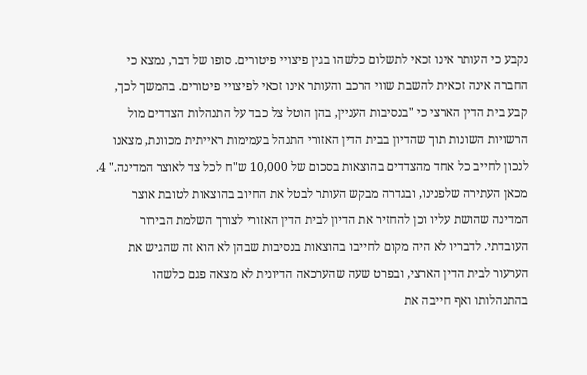נקבע כי העותר אינו זכאי לתשלום כלשהו בגין פיצויי פיטורים. סופו של דבר, נמצא כי החברה אינה זכאית להשבת שווי הרכב והעותר אינו זכאי לפיצויי פיטורים. בהמשך לכך, קבע בית הדין הארצי כי "בנסיבות העניין, בהן הוטל צל כבד על התנהלות הצדדים מול הרשויות השונות תוך שהדיון בבית הדין האזורי התנהל בעמימות ראייתית מכוונת, מצאנו לנכון לחייב כל אחד מהצדדים בהוצאות בסכום של 10,000 ש"ח לכל צד לאוצר המדינה." 4. מכאן העתירה שלפנינו, ובגדרה מבקש העותר לבטל את החיוב בהוצאות לטובת אוצר המדינה שהושת עליו וכן להחזיר את הדיון לבית הדין האזורי לצורך השלמת הבירור העובדתי. לדבריו לא היה מקום לחייבו בהוצאות בנסיבות שבהן לא הוא זה שהגיש את הערעור לבית הדין הארצי, ובפרט שעה שהערכאה הדיונית לא מצאה פגם כלשהו בהתנהלותו ואף חייבה את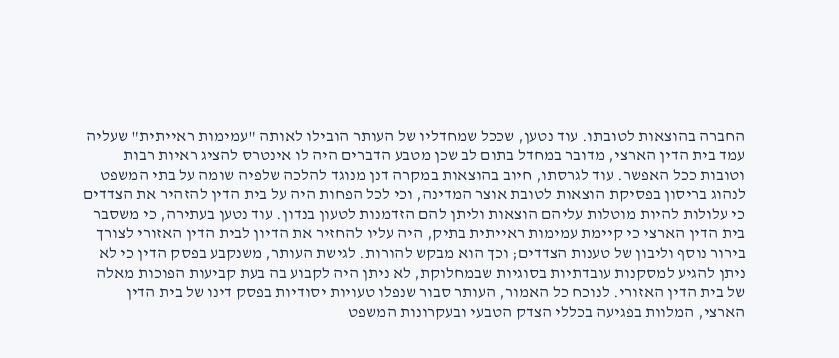החברה בהוצאות לטובתו. עוד נטען, שככל שמחדליו של העותר הובילו לאותה "עמימות ראייתית" שעליה עמד בית הדין הארצי, מדובר במחדל בתום לב שכן מטבע הדברים היה לו אינטרס להציג ראיות רבות וטובות ככל האפשר. עוד לגרסתו, חיוב בהוצאות במקרה דנן מנוגד להלכה שלפיה שומה על בתי המשפט לנהוג בריסון בפסיקת הוצאות לטובת אוצר המדינה, וכי לכל הפחות היה על בית הדין להזהיר את הצדדים כי עלולות להיות מוטלות עליהם הוצאות וליתן להם הזדמנות לטעון בנדון. עוד נטען בעתירה, כי משסבר בית הדין הארצי כי קיימת עמימות ראייתית בתיק, היה עליו להחזיר את הדיון לבית הדין האזורי לצורך בירור נוסף וליבון של טענות הצדדים; וכך הוא מבקש להורות. לגישת העותר, משנקבע בפסק הדין כי לא ניתן להגיע למסקנות עובדתיות בסוגיות שבמחלוקת, לא ניתן היה לקבוע בה בעת קביעות הפוכות מאלה של בית הדין האזורי. לנוכח כל האמור, העותר סבור שנפלו טעויות יסודיות בפסק דינו של בית הדין הארצי, המלוות בפגיעה בכללי הצדק הטבעי ובעקרונות המשפט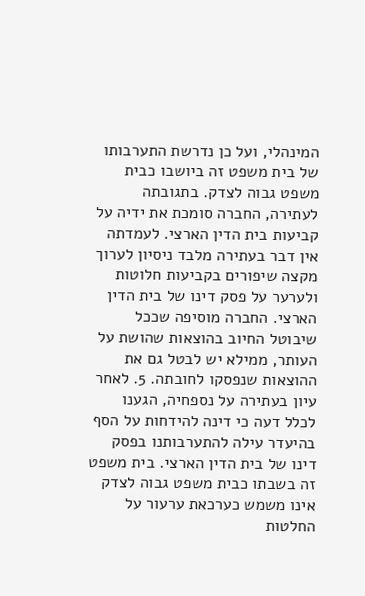המינהלי, ועל כן נדרשת התערבותו של בית משפט זה ביושבו כבית משפט גבוה לצדק. בתגובתה לעתירה, החברה סומכת את ידיה על קביעות בית הדין הארצי. לעמדתה אין דבר בעתירה מלבד ניסיון לערוך מקצה שיפורים בקביעות חלוטות ולערער על פסק דינו של בית הדין הארצי. החברה מוסיפה שככל שיבוטל החיוב בהוצאות שהושת על העותר, ממילא יש לבטל גם את ההוצאות שנפסקו לחובתה. 5. לאחר עיון בעתירה על נספחיה, הגענו לכלל דעה כי דינה להידחות על הסף בהיעדר עילה להתערבותנו בפסק דינו של בית הדין הארצי. בית משפט זה בשבתו כבית משפט גבוה לצדק אינו משמש כערכאת ערעור על החלטות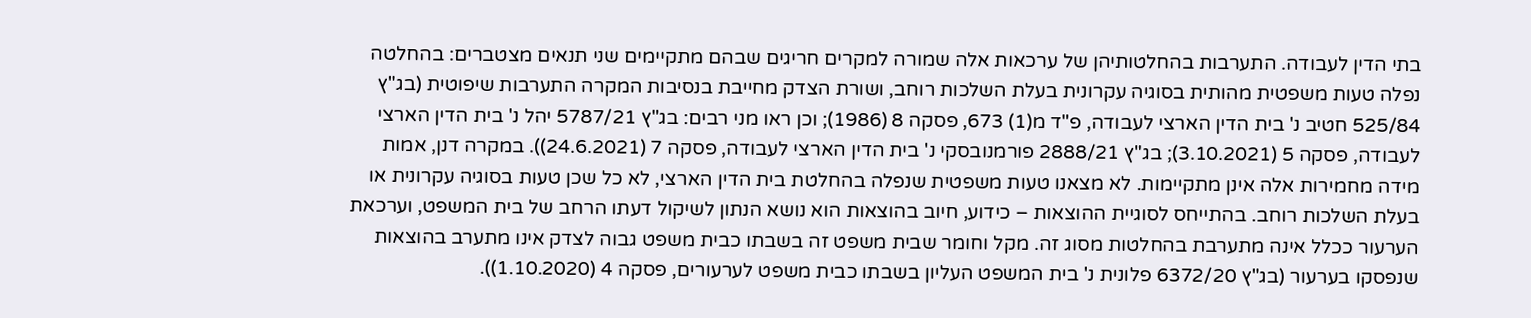בתי הדין לעבודה. התערבות בהחלטותיהן של ערכאות אלה שמורה למקרים חריגים שבהם מתקיימים שני תנאים מצטברים: בהחלטה נפלה טעות משפטית מהותית בסוגיה עקרונית בעלת השלכות רוחב, ושורת הצדק מחייבת בנסיבות המקרה התערבות שיפוטית (בג"ץ 525/84 חטיב נ' בית הדין הארצי לעבודה, פ"ד מ(1) 673, פסקה 8 (1986); וכן ראו מני רבים: בג"ץ 5787/21 יהל נ' בית הדין הארצי לעבודה, פסקה 5 (3.10.2021); בג"ץ 2888/21 פורמנובסקי נ' בית הדין הארצי לעבודה, פסקה 7 (24.6.2021)). במקרה דנן, אמות מידה מחמירות אלה אינן מתקיימות. לא מצאנו טעות משפטית שנפלה בהחלטת בית הדין הארצי, לא כל שכן טעות בסוגיה עקרונית או בעלת השלכות רוחב. בהתייחס לסוגיית ההוצאות – כידוע, חיוב בהוצאות הוא נושא הנתון לשיקול דעתו הרחב של בית המשפט, וערכאת הערעור ככלל אינה מתערבת בהחלטות מסוג זה. מקל וחומר שבית משפט זה בשבתו כבית משפט גבוה לצדק אינו מתערב בהוצאות שנפסקו בערעור (בג"ץ 6372/20 פלונית נ' בית המשפט העליון בשבתו כבית משפט לערעורים, פסקה 4 (1.10.2020)).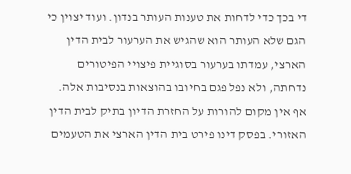די בכך כדי לדחות את טענות העותר בנדון. ועוד יצוין כי הגם שלא העותר הוא שהגיש את הערעור לבית הדין הארצי, עמדתו בערעור בסוגיית פיצויי הפיטורים נדחתה, ולא נפל פגם בחיובו בהוצאות בנסיבות אלה. אף אין מקום להורות על החזרת הדיון בתיק לבית הדין האזורי. בפסק דינו פירט בית הדין הארצי את הטעמים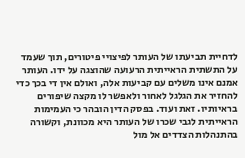לדחיית תביעתו של העותר לפיצויי פיטורים, תוך שעמד על התשתית הראייתית הרעועה שהוצגה על ידו. העותר אמנם אינו משלים עם קביעות אלה, ואולם אין די בכך כדי להחזיר את הגלגל לאחור ולאפשר לו מקצה שיפורים בראיותיו. זאת ועוד. בפסק הדין הובהר כי העמימות הראייתית לגבי שכרו של העותר היא מכוונת, וקשורה בהתנהלות הצדדים אל מול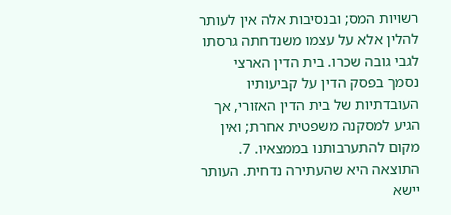רשויות המס; ובנסיבות אלה אין לעותר להלין אלא על עצמו משנדחתה גרסתו לגבי גובה שכרו. בית הדין הארצי נסמך בפסק הדין על קביעותיו העובדתיות של בית הדין האזורי, אך הגיע למסקנה משפטית אחרת; ואין מקום להתערבותנו בממצאיו. 7. התוצאה היא שהעתירה נדחית. העותר יישא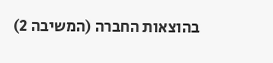בהוצאות החברה (המשיבה 2)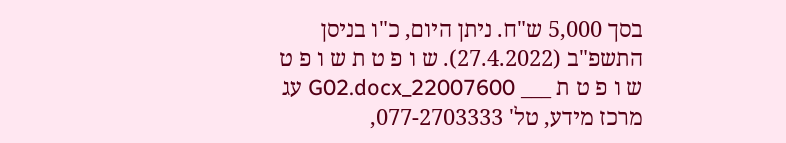בסך 5,000 ש"ח. ניתן היום, כ"ו בניסן התשפ"ב (27.4.2022). ש ו פ ט ת ש ו פ ט ש ו פ ט ת ___ 22007600_G02.docx עג מרכז מידע, טל' 077-2703333,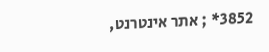3852* ; אתר אינטרנט,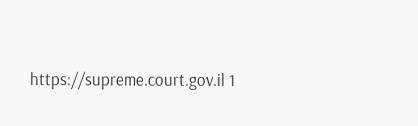https://supreme.court.gov.il 1